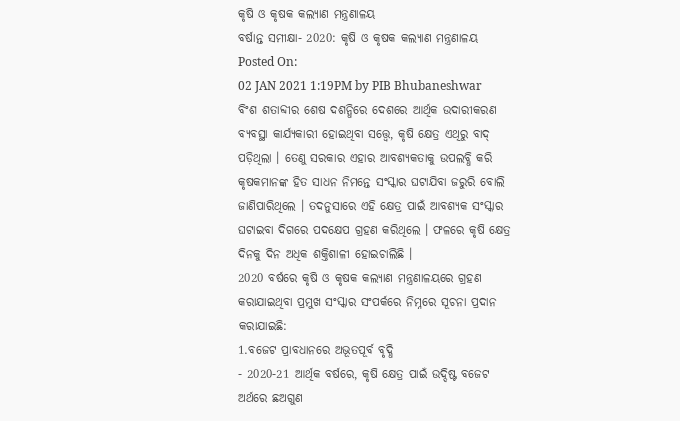କୃଷି ଓ କୃଷକ କଲ୍ୟାଣ ମନ୍ତ୍ରଣାଳୟ
ବର୍ଷାନ୍ତ ସମୀକ୍ଷା- 2020: କୃଷି ଓ କୃଷକ କଲ୍ୟାଣ ମନ୍ତ୍ରଣାଳୟ
Posted On:
02 JAN 2021 1:19PM by PIB Bhubaneshwar
ବିଂଶ ଶତାବ୍ଦୀର ଶେଷ ଦଶନ୍ଧିରେ ଦେଶରେ ଆର୍ଥିକ ଉଦାରୀକରଣ ବ୍ୟବସ୍ଥା କାର୍ଯ୍ୟକାରୀ ହୋଇଥିବା ସତ୍ତ୍ୱେ, କୃଷି କ୍ଷେତ୍ର ଏଥିରୁ ବାଦ୍ ପଡ଼ିଥିଲା । ତେଣୁ ସରକାର ଏହାର ଆବଶ୍ୟକତାକୁ ଉପଲବ୍ଧି କରି କୃଷକମାନଙ୍କ ହିତ ସାଧନ ନିମନ୍ତେ ସଂସ୍କାର ଘଟାଯିବା ଜରୁରି ବୋଲି ଜାଣିପାରିଥିଲେ । ତଦନୁସାରେ ଏହି କ୍ଷେତ୍ର ପାଇଁ ଆବଶ୍ୟକ ସଂସ୍କାର ଘଟାଇବା ଦିଗରେ ପଦକ୍ଷେପ ଗ୍ରହଣ କରିଥିଲେ । ଫଳରେ କୃଷି କ୍ଷେତ୍ର ଦିନକୁ ଦିନ ଅଧିକ ଶକ୍ତିଶାଳୀ ହୋଇଚାଲିଛି ।
2020 ବର୍ଷରେ କୃଷି ଓ କୃଷକ କଲ୍ୟାଣ ମନ୍ତ୍ରଣାଳୟରେ ଗ୍ରହଣ କରାଯାଇଥିବା ପ୍ରମୁଖ ସଂସ୍କାର ସଂପର୍କରେ ନିମ୍ନରେ ସୂଚନା ପ୍ରଦାନ କରାଯାଇଛି:
1.ବଜେଟ ପ୍ରାବଧାନରେ ଅଭୂତପୂର୍ବ ବୃଦ୍ଧି
- 2020-21 ଆର୍ଥିକ ବର୍ଷରେ, କୃଷି କ୍ଷେତ୍ର ପାଇଁ ଉଦ୍ଦିଷ୍ଟ ବଜେଟ ଅର୍ଥରେ ଛଅଗୁଣ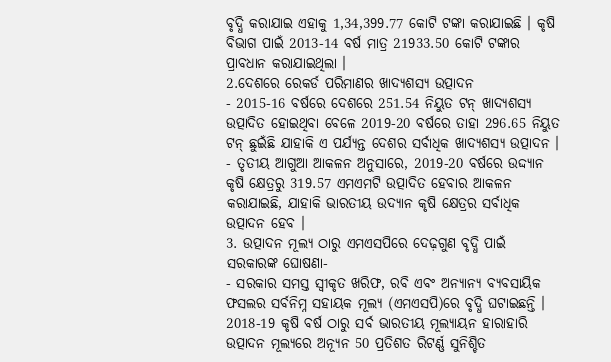ବୃଦ୍ଧି କରାଯାଇ ଏହାକୁ 1,34,399.77 କୋଟି ଟଙ୍କା କରାଯାଇଛି । କୃଷି ବିଭାଗ ପାଇଁ 2013-14 ବର୍ଷ ମାତ୍ର 21933.50 କୋଟି ଟଙ୍କାର ପ୍ରାବଧାନ କରାଯାଇଥିଲା ।
2.ଦେଶରେ ରେକର୍ଡ ପରିମାଣର ଖାଦ୍ୟଶସ୍ୟ ଉତ୍ପାଦନ
- 2015-16 ବର୍ଷରେ ଦେଶରେ 251.54 ନିୟୁତ ଟନ୍ ଖାଦ୍ୟଶସ୍ୟ ଉତ୍ପାଦିତ ହୋଇଥିବା ବେଳେ 2019-20 ବର୍ଷରେ ତାହା 296.65 ନିୟୁତ ଟନ୍ ଛୁଇଁଛି ଯାହାକି ଏ ପର୍ଯ୍ୟନ୍ତ ଦେଶର ସର୍ବାଧିକ ଖାଦ୍ୟଶସ୍ୟ ଉତ୍ପାଦନ ।
- ତୃତୀୟ ଆଗୁଆ ଆକଳନ ଅନୁସାରେ, 2019-20 ବର୍ଷରେ ଉଦ୍ଦ୍ୟାନ କୃଷି କ୍ଷେତ୍ରରୁ 319.57 ଏମଏମଟି ଉତ୍ପାଦିତ ହେବାର ଆକଳନ କରାଯାଇଛି, ଯାହାକି ଭାରତୀୟ ଉଦ୍ୟାନ କୃଷି କ୍ଷେତ୍ରର ସର୍ବାଧିକ ଉତ୍ପାଦନ ହେବ ।
3. ଉତ୍ପାଦନ ମୂଲ୍ୟ ଠାରୁ ଏମଏସପିରେ ଦେଢ଼ଗୁଣ ବୃଦ୍ଧି ପାଇଁ ସରକାରଙ୍କ ଘୋଷଣା-
- ସରକାର ସମସ୍ତ ସ୍ୱୀକୃତ ଖରିଫ, ରବି ଏବଂ ଅନ୍ୟାନ୍ୟ ବ୍ୟବସାୟିକ ଫସଲର ସର୍ବନିମ୍ନ ସହାୟକ ମୂଲ୍ୟ (ଏମଏସପି)ରେ ବୃଦ୍ଧି ଘଟାଇଛନ୍ତି । 2018-19 କୃଷି ବର୍ଷ ଠାରୁ ସର୍ବ ଭାରତୀୟ ମୂଲ୍ୟାୟନ ହାରାହାରି ଉତ୍ପାଦନ ମୂଲ୍ୟରେ ଅନ୍ୟୂନ 50 ପ୍ରତିଶତ ରିଟର୍ଣ୍ଣ ସୁନିଶ୍ଚିତ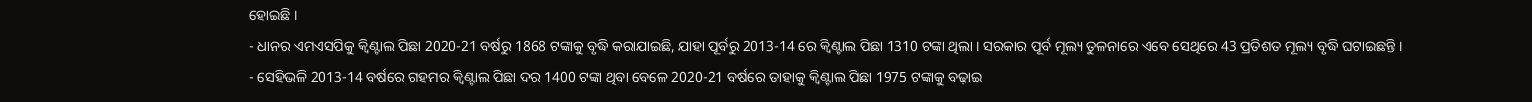ହୋଇଛି ।
- ଧାନର ଏମଏସପିକୁ କ୍ୱିଣ୍ଟାଲ ପିଛା 2020-21 ବର୍ଷରୁ 1868 ଟଙ୍କାକୁ ବୃଦ୍ଧି କରାଯାଇଛି, ଯାହା ପୂର୍ବରୁ 2013-14 ରେ କ୍ୱିଣ୍ଟାଲ ପିଛା 1310 ଟଙ୍କା ଥିଲା । ସରକାର ପୂର୍ବ ମୂଲ୍ୟ ତୁଳନାରେ ଏବେ ସେଥିରେ 43 ପ୍ରତିଶତ ମୂଲ୍ୟ ବୃଦ୍ଧି ଘଟାଇଛନ୍ତି ।
- ସେହିଭଳି 2013-14 ବର୍ଷରେ ଗହମର କ୍ୱିଣ୍ଟାଲ ପିଛା ଦର 1400 ଟଙ୍କା ଥିବା ବେଳେ 2020-21 ବର୍ଷରେ ତାହାକୁ କ୍ୱିଣ୍ଟାଲ ପିଛା 1975 ଟଙ୍କାକୁ ବଢ଼ାଇ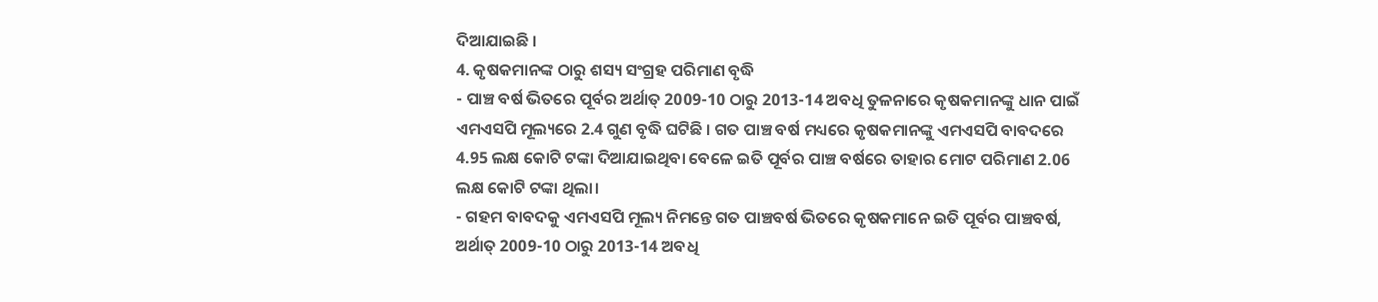ଦିଆଯାଇଛି ।
4. କୃଷକମାନଙ୍କ ଠାରୁ ଶସ୍ୟ ସଂଗ୍ରହ ପରିମାଣ ବୃଦ୍ଧି
- ପାଞ୍ଚ ବର୍ଷ ଭିତରେ ପୂର୍ବର ଅର୍ଥାତ୍ 2009-10 ଠାରୁ 2013-14 ଅବଧି ତୁଳନାରେ କୃଷକମାନଙ୍କୁ ଧାନ ପାଇଁ ଏମଏସପି ମୂଲ୍ୟରେ 2.4 ଗୁଣ ବୃଦ୍ଧି ଘଟିଛି । ଗତ ପାଞ୍ଚ ବର୍ଷ ମଧ୍ୟରେ କୃଷକମାନଙ୍କୁ ଏମଏସପି ବାବଦରେ 4.95 ଲକ୍ଷ କୋଟି ଟଙ୍କା ଦିଆଯାଇଥିବା ବେଳେ ଇତି ପୂର୍ବର ପାଞ୍ଚ ବର୍ଷରେ ତାହାର ମୋଟ ପରିମାଣ 2.06 ଲକ୍ଷ କୋଟି ଟଙ୍କା ଥିଲା।
- ଗହମ ବାବଦକୁ ଏମଏସପି ମୂଲ୍ୟ ନିମନ୍ତେ ଗତ ପାଞ୍ଚବର୍ଷ ଭିତରେ କୃଷକମାନେ ଇତି ପୂର୍ବର ପାଞ୍ଚବର୍ଷ, ଅର୍ଥାତ୍ 2009-10 ଠାରୁ 2013-14 ଅବଧି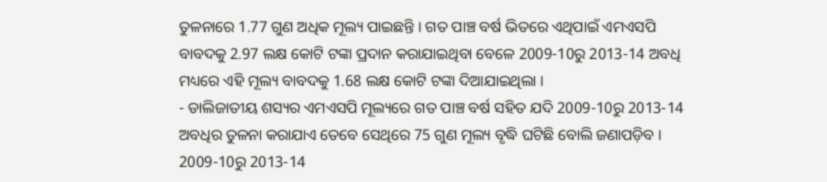ତୁଳନାରେ 1.77 ଗୁଣ ଅଧିକ ମୂଲ୍ୟ ପାଇଛନ୍ତି । ଗତ ପାଞ୍ଚ ବର୍ଷ ଭିତରେ ଏଥିପାଇଁ ଏମଏସପି ବାବଦକୁ 2.97 ଲକ୍ଷ କୋଟି ଟଙ୍କା ପ୍ରଦାନ କରାଯାଇଥିବା ବେଳେ 2009-10ରୁ 2013-14 ଅବଧି ମଧ୍ୟରେ ଏହି ମୂଲ୍ୟ ବାବଦକୁ 1.68 ଲକ୍ଷ କୋଟି ଟଙ୍କା ଦିଆଯାଇଥିଲା ।
- ଡାଲିଜାତୀୟ ଶସ୍ୟର ଏମଏସପି ମୂଲ୍ୟରେ ଗତ ପାଞ୍ଚ ବର୍ଷ ସହିତ ଯଦି 2009-10ରୁ 2013-14 ଅବଧିର ତୁଳନା କରାଯାଏ ତେବେ ସେଥିରେ 75 ଗୁଣ ମୂଲ୍ୟ ବୃଦ୍ଧି ଘଟିଛି ବୋଲି ଜଣାପଡ଼ିବ । 2009-10ରୁ 2013-14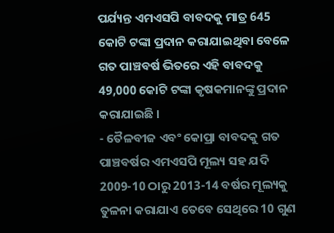ପର୍ଯ୍ୟନ୍ତ ଏମଏସପି ବାବଦକୁ ମାତ୍ର 645 କୋଟି ଟଙ୍କା ପ୍ରଦାନ କରାଯାଇଥିବା ବେଳେ ଗତ ପାଞ୍ଚବର୍ଷ ଭିତରେ ଏହି ବାବଦକୁ 49,000 କୋଟି ଟଙ୍କା କୃଷକମାନଙ୍କୁ ପ୍ରଦାନ କରାଯାଇଛି ।
- ତୈଳବୀଜ ଏବଂ କୋପ୍ରା ବାବଦକୁ ଗତ ପାଞ୍ଚବର୍ଷର ଏମଏସପି ମୂଲ୍ୟ ସହ ଯଦି 2009-10 ଠାରୁ 2013-14 ବର୍ଷର ମୂଲ୍ୟକୁ ତୁଳନା କରାଯାଏ ତେବେ ସେଥିରେ 10 ଗୁଣ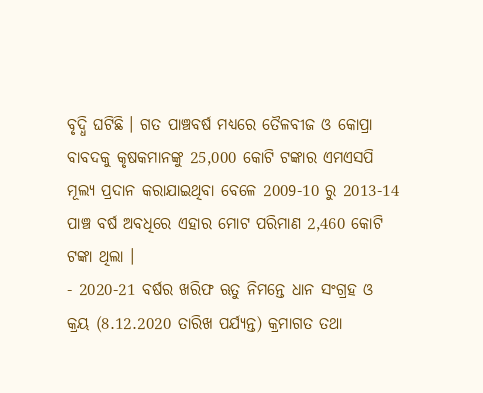ବୃଦ୍ଧି ଘଟିଛି । ଗତ ପାଞ୍ଚବର୍ଷ ମଧ୍ୟରେ ତୈଳବୀଜ ଓ କୋପ୍ରା ବାବଦକୁ କୃଷକମାନଙ୍କୁ 25,000 କୋଟି ଟଙ୍କାର ଏମଏସପି ମୂଲ୍ୟ ପ୍ରଦାନ କରାଯାଇଥିବା ବେଳେ 2009-10 ରୁ 2013-14 ପାଞ୍ଚ ବର୍ଷ ଅବଧିରେ ଏହାର ମୋଟ ପରିମାଣ 2,460 କୋଟି ଟଙ୍କା ଥିଲା ।
- 2020-21 ବର୍ଷର ଖରିଫ ଋତୁ ନିମନ୍ତେ ଧାନ ସଂଗ୍ରହ ଓ କ୍ରୟ (8.12.2020 ତାରିଖ ପର୍ଯ୍ୟନ୍ତ) କ୍ରମାଗତ ତଥା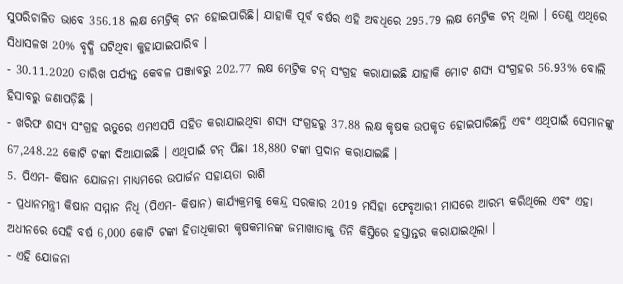ସୁପରିଚାଳିତ ଭାବେ 356.18 ଲକ୍ଷ ମେଟ୍ରିକ୍ ଟନ ହୋଇପାରିଛି। ଯାହାକି ପୂର୍ବ ବର୍ଷର ଏହି ଅବଧିରେ 295.79 ଲକ୍ଷ ମେଟ୍ରିକ ଟନ୍ ଥିଲା । ତେଣୁ ଏଥିରେ ସିଧାସଳଖ 20% ବୃଦ୍ଧି ଘଟିଥିବା କୁହାଯାଇପାରିବ ।
- 30.11.2020 ତାରିଖ ପର୍ଯ୍ୟନ୍ତ କେବଳ ପଞ୍ଜାବରୁ 202.77 ଲକ୍ଷ ମେଟ୍ରିକ ଟନ୍ ସଂଗ୍ରହ କରାଯାଇଛି ଯାହାକି ମୋଟ ଶସ୍ୟ ସଂଗ୍ରହର 56.93% ବୋଲି ହିସାବରୁ ଜଣାପଡ଼ିଛି ।
- ଖରିଫ ଶସ୍ୟ ସଂଗ୍ରହ ଋତୁରେ ଏମଏସପି ସହିତ କରାଯାଇଥିବା ଶସ୍ୟ ସଂଗ୍ରହରୁ 37.88 ଲକ୍ଷ କୃଷକ ଉପକୃତ ହୋଇପାରିଛନ୍ତି ଏବଂ ଏଥିପାଇଁ ସେମାନଙ୍କୁ 67,248.22 କୋଟି ଟଙ୍କା ଦିଆଯାଇଛି । ଏଥିପାଇଁ ଟନ୍ ପିଛା 18,880 ଟଙ୍କା ପ୍ରଦାନ କରାଯାଇଛି ।
5. ପିଏମ- କିଷାନ ଯୋଜନା ମାଧ୍ୟମରେ ଉପାର୍ଜନ ସହାୟତା ରାଶି
- ପ୍ରଧାନମନ୍ତ୍ରୀ କିଷାନ ସମ୍ମାନ ନିଧି (ପିଏମ- କିଷାନ) କାର୍ଯ୍ୟକ୍ରମକୁ କେନ୍ଦ୍ର ସରକାର 2019 ମସିହା ଫେବୃଆରୀ ମାସରେ ଆରମ୍ଭ କରିଥିଲେ ଏବଂ ଏହା ଅଧୀନରେ ସେହି ବର୍ଷ 6,000 କୋଟି ଟଙ୍କା ହିତାଧିକାରୀ କୃଷକମାନଙ୍କ ଜମାଖାତାକୁ ତିନି କିସ୍ତିରେ ହସ୍ତାନ୍ତର କରାଯାଇଥିଲା ।
- ଏହି ଯୋଜନା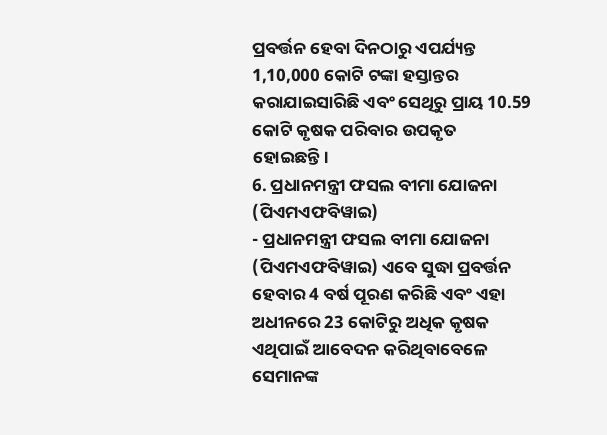ପ୍ରବର୍ତ୍ତନ ହେବା ଦିନଠାରୁ ଏପର୍ଯ୍ୟନ୍ତ 1,10,000 କୋଟି ଟଙ୍କା ହସ୍ତାନ୍ତର କରାଯାଇସାରିଛି ଏବଂ ସେଥିରୁ ପ୍ରାୟ 10.59 କୋଟି କୃଷକ ପରିବାର ଉପକୃତ ହୋଇଛନ୍ତି।
6. ପ୍ରଧାନମନ୍ତ୍ରୀ ଫସଲ ବୀମା ଯୋଜନା (ପିଏମଏଫବିୱାଇ)
- ପ୍ରଧାନମନ୍ତ୍ରୀ ଫସଲ ବୀମା ଯୋଜନା (ପିଏମଏଫବିୱାଇ) ଏବେ ସୁଦ୍ଧା ପ୍ରବର୍ତ୍ତନ ହେବାର 4 ବର୍ଷ ପୂରଣ କରିଛି ଏବଂ ଏହା ଅଧୀନରେ 23 କୋଟିରୁ ଅଧିକ କୃଷକ ଏଥିପାଇଁ ଆବେଦନ କରିଥିବାବେଳେ ସେମାନଙ୍କ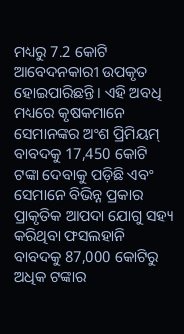ମଧ୍ୟରୁ 7.2 କୋଟି ଆବେଦନକାରୀ ଉପକୃତ ହୋଇପାରିଛନ୍ତି। ଏହି ଅବଧି ମଧ୍ୟରେ କୃଷକମାନେ ସେମାନଙ୍କର ଅଂଶ ପ୍ରିମିୟମ୍ ବାବଦକୁ 17,450 କୋଟି ଟଙ୍କା ଦେବାକୁ ପଡ଼ିଛି ଏବଂ ସେମାନେ ବିଭିନ୍ନ ପ୍ରକାର ପ୍ରାକୃତିକ ଆପଦା ଯୋଗୁ ସହ୍ୟ କରିଥିବା ଫସଲହାନି ବାବଦକୁ 87,000 କୋଟିରୁ ଅଧିକ ଟଙ୍କାର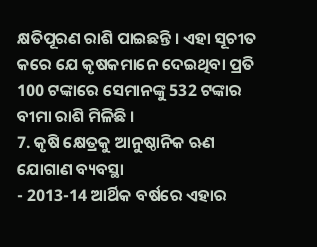କ୍ଷତିପୂରଣ ରାଶି ପାଇଛନ୍ତି । ଏହା ସୂଚୀତ କରେ ଯେ କୃଷକମାନେ ଦେଇଥିବା ପ୍ରତି 100 ଟଙ୍କାରେ ସେମାନଙ୍କୁ 532 ଟଙ୍କାର ବୀମା ରାଶି ମିଳିଛି ।
7. କୃଷି କ୍ଷେତ୍ରକୁ ଆନୁଷ୍ଠାନିକ ଋଣ ଯୋଗାଣ ବ୍ୟବସ୍ଥା
- 2013-14 ଆର୍ଥିକ ବର୍ଷରେ ଏହାର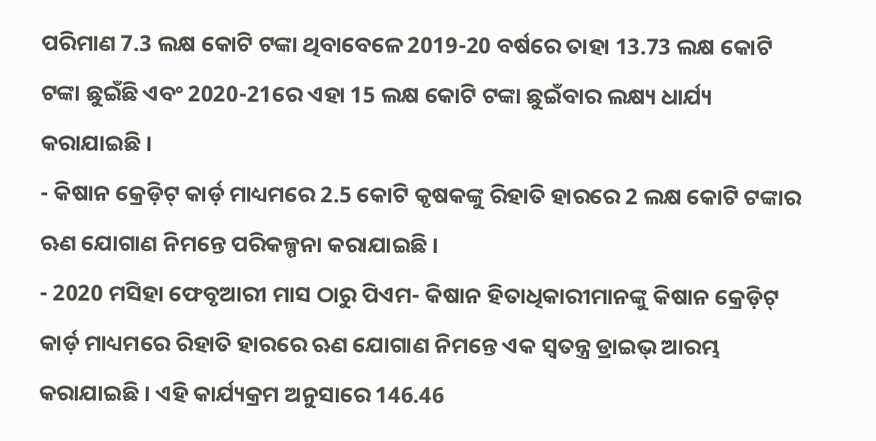ପରିମାଣ 7.3 ଲକ୍ଷ କୋଟି ଟଙ୍କା ଥିବାବେଳେ 2019-20 ବର୍ଷରେ ତାହା 13.73 ଲକ୍ଷ କୋଟି ଟଙ୍କା ଛୁଇଁଛି ଏବଂ 2020-21ରେ ଏହା 15 ଲକ୍ଷ କୋଟି ଟଙ୍କା ଛୁଇଁବାର ଲକ୍ଷ୍ୟ ଧାର୍ଯ୍ୟ କରାଯାଇଛି ।
- କିଷାନ କ୍ରେଡ଼ିଟ୍ କାର୍ଡ଼ ମାଧ୍ୟମରେ 2.5 କୋଟି କୃଷକଙ୍କୁ ରିହାତି ହାରରେ 2 ଲକ୍ଷ କୋଟି ଟଙ୍କାର ଋଣ ଯୋଗାଣ ନିମନ୍ତେ ପରିକଳ୍ପନା କରାଯାଇଛି ।
- 2020 ମସିହା ଫେବୃଆରୀ ମାସ ଠାରୁ ପିଏମ- କିଷାନ ହିତାଧିକାରୀମାନଙ୍କୁ କିଷାନ କ୍ରେଡ଼ିଟ୍ କାର୍ଡ଼ ମାଧ୍ୟମରେ ରିହାତି ହାରରେ ଋଣ ଯୋଗାଣ ନିମନ୍ତେ ଏକ ସ୍ୱତନ୍ତ୍ର ଡ୍ରାଇଭ୍ ଆରମ୍ଭ କରାଯାଇଛି । ଏହି କାର୍ଯ୍ୟକ୍ରମ ଅନୁସାରେ 146.46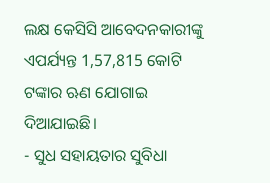ଲକ୍ଷ କେସିସି ଆବେଦନକାରୀଙ୍କୁ ଏପର୍ଯ୍ୟନ୍ତ 1,57,815 କୋଟି ଟଙ୍କାର ଋଣ ଯୋଗାଇ ଦିଆଯାଇଛି।
- ସୁଧ ସହାୟତାର ସୁବିଧା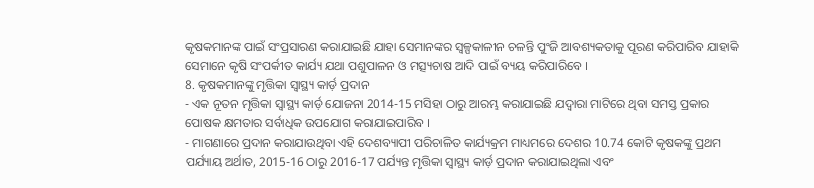କୃଷକମାନଙ୍କ ପାଇଁ ସଂପ୍ରସାରଣ କରାଯାଇଛି ଯାହା ସେମାନଙ୍କର ସ୍ୱଳ୍ପକାଳୀନ ଚଳନ୍ତି ପୁଂଜି ଆବଶ୍ୟକତାକୁ ପୂରଣ କରିପାରିବ ଯାହାକି ସେମାନେ କୃଷି ସଂପର୍କୀତ କାର୍ଯ୍ୟ ଯଥା ପଶୁପାଳନ ଓ ମତ୍ସ୍ୟଚାଷ ଆଦି ପାଇଁ ବ୍ୟୟ କରିପାରିବେ ।
8. କୃଷକମାନଙ୍କୁ ମୃତ୍ତିକା ସ୍ୱାସ୍ଥ୍ୟ କାର୍ଡ଼ ପ୍ରଦାନ
- ଏକ ନୂତନ ମୃତ୍ତିକା ସ୍ୱାସ୍ଥ୍ୟ କାର୍ଡ଼ ଯୋଜନା 2014-15 ମସିହା ଠାରୁ ଆରମ୍ଭ କରାଯାଇଛି ଯଦ୍ୱାରା ମାଟିରେ ଥିବା ସମସ୍ତ ପ୍ରକାର ପୋଷକ କ୍ଷମତାର ସର୍ବାଧିକ ଉପଯୋଗ କରାଯାଇପାରିବ ।
- ମାଗଣାରେ ପ୍ରଦାନ କରାଯାଉଥିବା ଏହି ଦେଶବ୍ୟାପୀ ପରିଚାଳିତ କାର୍ଯ୍ୟକ୍ରମ ମାଧ୍ୟମରେ ଦେଶର 10.74 କୋଟି କୃଷକଙ୍କୁ ପ୍ରଥମ ପର୍ଯ୍ୟାୟ ଅର୍ଥାତ, 2015-16 ଠାରୁ 2016-17 ପର୍ଯ୍ୟନ୍ତ ମୃତ୍ତିକା ସ୍ୱାସ୍ଥ୍ୟ କାର୍ଡ଼ ପ୍ରଦାନ କରାଯାଇଥିଲା ଏବଂ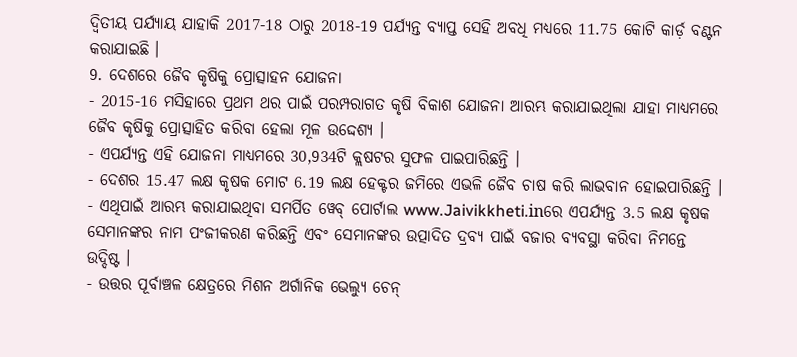ଦ୍ୱିତୀୟ ପର୍ଯ୍ୟାୟ ଯାହାକି 2017-18 ଠାରୁ 2018-19 ପର୍ଯ୍ୟନ୍ତ ବ୍ୟାପ୍ତ ସେହି ଅବଧି ମଧ୍ୟରେ 11.75 କୋଟି କାର୍ଡ଼ ବଣ୍ଟନ କରାଯାଇଛି ।
9. ଦେଶରେ ଜୈବ କୃଷିକୁ ପ୍ରୋତ୍ସାହନ ଯୋଜନା
- 2015-16 ମସିହାରେ ପ୍ରଥମ ଥର ପାଇଁ ପରମ୍ପରାଗତ କୃଷି ବିକାଶ ଯୋଜନା ଆରମ୍ଭ କରାଯାଇଥିଲା ଯାହା ମାଧ୍ୟମରେ ଜୈବ କୃଷିକୁ ପ୍ରୋତ୍ସାହିତ କରିବା ହେଲା ମୂଳ ଉଦ୍ଦେଶ୍ୟ ।
- ଏପର୍ଯ୍ୟନ୍ତ ଏହି ଯୋଜନା ମାଧ୍ୟମରେ 30,934ଟି କ୍ଲଷଟର ସୁଫଳ ପାଇପାରିଛନ୍ତି ।
- ଦେଶର 15.47 ଲକ୍ଷ କୃଷକ ମୋଟ 6.19 ଲକ୍ଷ ହେକ୍ଟର ଜମିରେ ଏଭଳି ଜୈବ ଚାଷ କରି ଲାଭବାନ ହୋଇପାରିଛନ୍ତି ।
- ଏଥିପାଇଁ ଆରମ୍ଭ କରାଯାଇଥିବା ସମର୍ପିତ ୱେବ୍ ପୋର୍ଟାଲ www.Jaivikkheti.inରେ ଏପର୍ଯ୍ୟନ୍ତ 3.5 ଲକ୍ଷ କୃଷକ ସେମାନଙ୍କର ନାମ ପଂଜୀକରଣ କରିଛନ୍ତି ଏବଂ ସେମାନଙ୍କର ଉତ୍ପାଦିତ ଦ୍ରବ୍ୟ ପାଇଁ ବଜାର ବ୍ୟବସ୍ଥା କରିବା ନିମନ୍ତେ ଉଦ୍ଦିଷ୍ଟ ।
- ଉତ୍ତର ପୂର୍ବାଞ୍ଚଳ କ୍ଷେତ୍ରରେ ମିଶନ ଅର୍ଗାନିକ ଭେଲ୍ୟୁ ଚେନ୍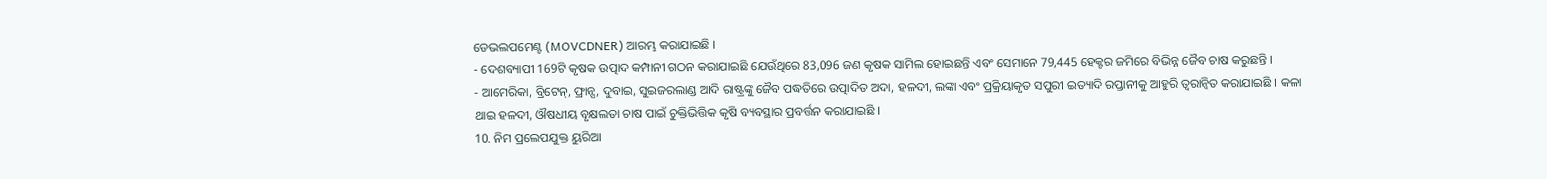ଡେଭଲପମେଣ୍ଟ (MOVCDNER) ଆରମ୍ଭ କରାଯାଇଛି ।
- ଦେଶବ୍ୟାପୀ 169ଟି କୃଷକ ଉତ୍ପାଦ କମ୍ପାନୀ ଗଠନ କରାଯାଇଛି ଯେଉଁଥିରେ 83,096 ଜଣ କୃଷକ ସାମିଲ ହୋଇଛନ୍ତି ଏବଂ ସେମାନେ 79,445 ହେକ୍ଟର ଜମିରେ ବିଭିନ୍ନ ଜୈବ ଚାଷ କରୁଛନ୍ତି ।
- ଆମେରିକା, ବ୍ରିଟେନ୍, ଫ୍ରାନ୍ସ, ଦୁବାଇ, ସୁଇଜରଲାଣ୍ଡ ଆଦି ରାଷ୍ଟ୍ରଙ୍କୁ ଜୈବ ପଦ୍ଧତିରେ ଉତ୍ପାଦିତ ଅଦା, ହଳଦୀ, ଲଙ୍କା ଏବଂ ପ୍ରକ୍ରିୟାକୃତ ସପୁରୀ ଇତ୍ୟାଦି ରପ୍ତାନୀକୁ ଆହୁରି ତ୍ୱରାନ୍ୱିତ କରାଯାଇଛି । କଳା ଥାଇ ହଳଦୀ, ଔଷଧୀୟ ବୃକ୍ଷଲତା ଚାଷ ପାଇଁ ଚୁକ୍ତିଭିତ୍ତିକ କୃଷି ବ୍ୟବସ୍ଥାର ପ୍ରବର୍ତ୍ତନ କରାଯାଇଛି ।
10. ନିମ ପ୍ରଲେପଯୁକ୍ତ ୟୁରିଆ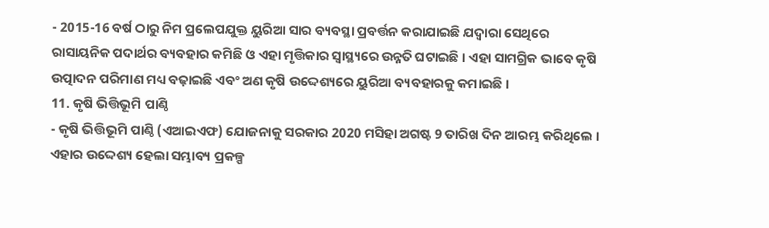- 2015-16 ବର୍ଷ ଠାରୁ ନିମ ପ୍ରଲେପଯୁକ୍ତ ୟୁରିଆ ସାର ବ୍ୟବସ୍ଥା ପ୍ରବର୍ତ୍ତନ କରାଯାଇଛି ଯଦ୍ୱାରା ସେଥିରେ ରାସାୟନିକ ପଦାର୍ଥର ବ୍ୟବହାର କମିଛି ଓ ଏହା ମୃତ୍ତିକାର ସ୍ୱାସ୍ଥ୍ୟରେ ଉନ୍ନତି ଘଟାଇଛି । ଏହା ସାମଗ୍ରିକ ଭାବେ କୃଷି ଉତ୍ପାଦନ ପରିମାଣ ମଧ୍ୟ ବଢ଼ାଇଛି ଏବଂ ଅଣ କୃଷି ଉଦ୍ଦେଶ୍ୟରେ ୟୁରିଆ ବ୍ୟବହାରକୁ କମାଇଛି ।
11. କୃଷି ଭିତ୍ତିଭୂମି ପାଣ୍ଠି
- କୃଷି ଭିତ୍ତିଭୂମି ପାଣ୍ଠି (ଏଆଇଏଫ) ଯୋଜନାକୁ ସରକାର 2020 ମସିହା ଅଗଷ୍ଟ 9 ତାରିଖ ଦିନ ଆରମ୍ଭ କରିଥିଲେ । ଏହାର ଉଦ୍ଦେଶ୍ୟ ହେଲା ସମ୍ଭାବ୍ୟ ପ୍ରକଳ୍ପ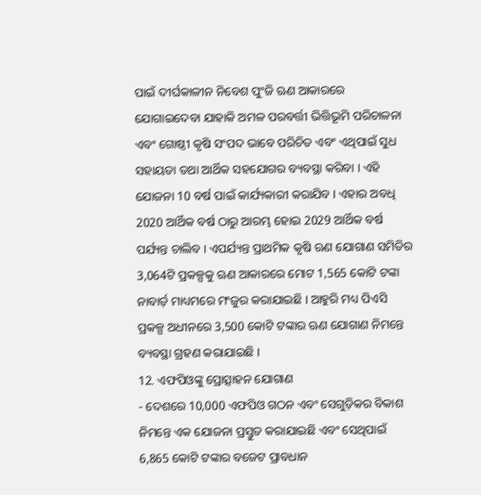ପାଇଁ ଦୀର୍ଘକାଳୀନ ନିବେଶ ପୁଂଜି ଋଣ ଆକାରରେ ଯୋଗାଇଦେବା ଯାହାକି ଅମଳ ପରବର୍ତ୍ତୀ ଭିତ୍ତିଭୂମି ପରିଚାଳନା ଏବଂ ଗୋଷ୍ଠୀ କୃଷି ସଂପଦ ଭାବେ ପରିଚିତ ଏବଂ ଏଥିପାଇଁ ସୁଧ ସହାୟତା ତଥା ଆର୍ଥିକ ସହଯୋଗର ବ୍ୟବସ୍ଥା କରିବା । ଏହି ଯୋଜନା 10 ବର୍ଷ ପାଇଁ କାର୍ଯ୍ୟକାରୀ କରାଯିବ । ଏହାର ଅବଧି 2020 ଆର୍ଥିକ ବର୍ଷ ଠାରୁ ଆରମ୍ଭ ହୋଇ 2029 ଆର୍ଥିକ ବର୍ଷ ପର୍ଯ୍ୟନ୍ତ ଚାଲିବ । ଏପର୍ଯ୍ୟନ୍ତ ପ୍ରାଥମିକ କୃଷି ଋଣ ଯୋଗାଣ ସମିତିର 3,064ଟି ପ୍ରକଳ୍ପକୁ ଋଣ ଆକାରରେ ମୋଟ 1,565 କୋଟି ଟଙ୍କା ନାବାର୍ଡ଼ ମାଧ୍ୟମରେ ମଂଜୁର କରାଯାଇଛି । ଆହୁରି ମଧ୍ୟ ପିଏସି ପ୍ରକଳ୍ପ ଅଧୀନରେ 3,500 କୋଟି ଟଙ୍କାର ଋଣ ଯୋଗାଣ ନିମନ୍ତେ ବ୍ୟବସ୍ଥା ଗ୍ରହଣ କରାଯାଇଛି ।
12. ଏଫପିଓଙ୍କୁ ପ୍ରୋତ୍ସାହନ ଯୋଗାଣ
- ଦେଶରେ 10,000 ଏଫପିଓ ଗଠନ ଏବଂ ସେଗୁଡ଼ିକର ବିକାଶ ନିମନ୍ତେ ଏକ ଯୋଜନା ପ୍ରସ୍ତୁତ କରାଯାଇଛି ଏବଂ ସେଥିପାଇଁ 6,865 କୋଟି ଟଙ୍କାର ବଜେଟ ପ୍ରାବଧାନ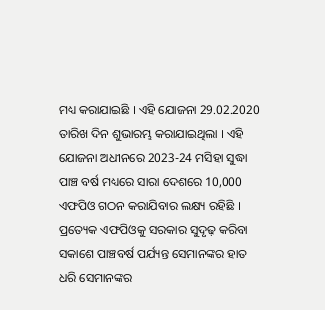ମଧ୍ୟ କରାଯାଇଛି । ଏହି ଯୋଜନା 29.02.2020 ତାରିଖ ଦିନ ଶୁଭାରମ୍ଭ କରାଯାଇଥିଲା । ଏହି ଯୋଜନା ଅଧୀନରେ 2023-24 ମସିହା ସୁଦ୍ଧା ପାଞ୍ଚ ବର୍ଷ ମଧ୍ୟରେ ସାରା ଦେଶରେ 10,000 ଏଫପିଓ ଗଠନ କରାଯିବାର ଲକ୍ଷ୍ୟ ରହିଛି । ପ୍ରତ୍ୟେକ ଏଫପିଓକୁ ସରକାର ସୁଦୃଢ଼ କରିବା ସକାଶେ ପାଞ୍ଚବର୍ଷ ପର୍ଯ୍ୟନ୍ତ ସେମାନଙ୍କର ହାତ ଧରି ସେମାନଙ୍କର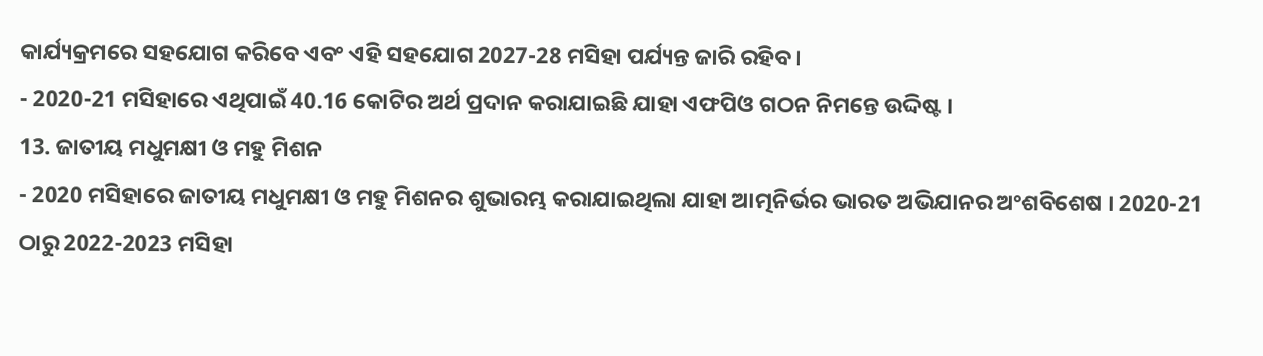କାର୍ଯ୍ୟକ୍ରମରେ ସହଯୋଗ କରିବେ ଏବଂ ଏହି ସହଯୋଗ 2027-28 ମସିହା ପର୍ଯ୍ୟନ୍ତ ଜାରି ରହିବ ।
- 2020-21 ମସିହାରେ ଏଥିପାଇଁ 40.16 କୋଟିର ଅର୍ଥ ପ୍ରଦାନ କରାଯାଇଛି ଯାହା ଏଫପିଓ ଗଠନ ନିମନ୍ତେ ଉଦ୍ଦିଷ୍ଟ ।
13. ଜାତୀୟ ମଧୁମକ୍ଷୀ ଓ ମହୁ ମିଶନ
- 2020 ମସିହାରେ ଜାତୀୟ ମଧୁମକ୍ଷୀ ଓ ମହୁ ମିଶନର ଶୁଭାରମ୍ଭ କରାଯାଇଥିଲା ଯାହା ଆତ୍ମନିର୍ଭର ଭାରତ ଅଭିଯାନର ଅଂଶବିଶେଷ । 2020-21 ଠାରୁ 2022-2023 ମସିହା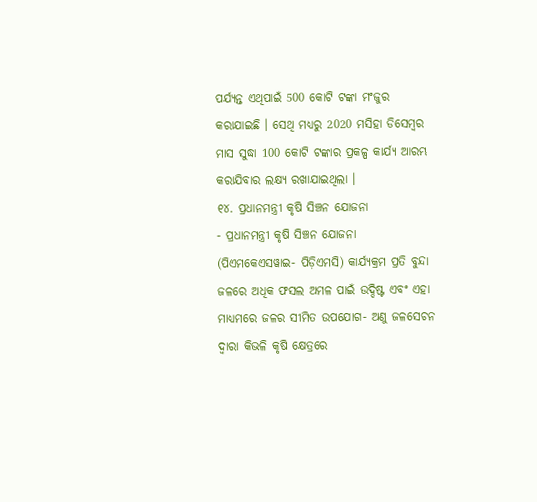ପର୍ଯ୍ୟନ୍ତ ଏଥିପାଇଁ 500 କୋଟି ଟଙ୍କା ମଂଜୁର କରାଯାଇଛି । ସେଥି ମଧ୍ୟରୁ 2020 ମସିହା ଡିସେମ୍ବର ମାସ ସୁଦ୍ଧା 100 କୋଟି ଟଙ୍କାର ପ୍ରକଳ୍ପ କାର୍ଯ୍ୟ ଆରମ୍ଭ କରାଯିବାର ଲକ୍ଷ୍ୟ ରଖାଯାଇଥିଲା ।
୧୪. ପ୍ରଧାନମନ୍ତ୍ରୀ କୃଷି ସିଞ୍ଚନ ଯୋଜନା
- ପ୍ରଧାନମନ୍ତ୍ରୀ କୃଷି ସିଞ୍ଚନ ଯୋଜନା (ପିଏମକେଏସୱାଇ- ପିଡ଼ିଏମସି) କାର୍ଯ୍ୟକ୍ରମ ପ୍ରତି ବୁନ୍ଦା ଜଳରେ ଅଧିକ ଫସଲ ଅମଳ ପାଇଁ ଉଦ୍ଦିଷ୍ଟ ଏବଂ ଏହା ମାଧ୍ୟମରେ ଜଳର ସୀମିତ ଉପଯୋଗ- ଅଣୁ ଜଳସେଚନ ଦ୍ୱାରା କିଭଳି କୃଷି କ୍ଷେତ୍ରରେ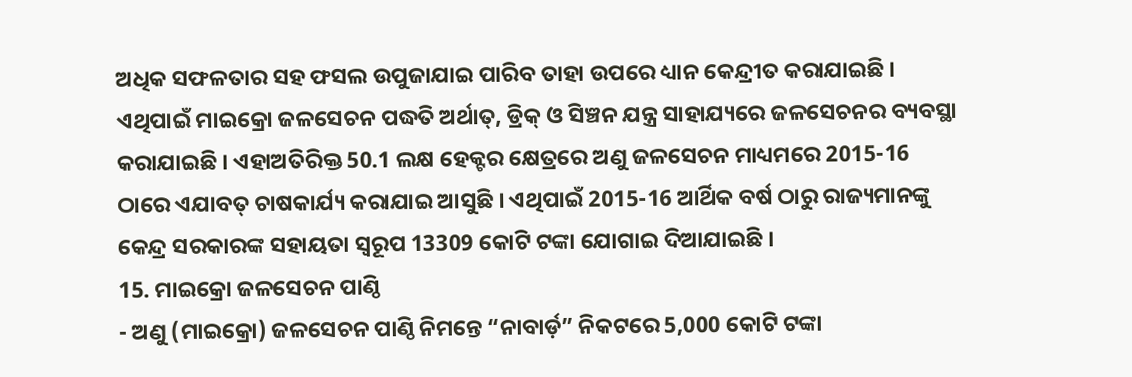ଅଧିକ ସଫଳତାର ସହ ଫସଲ ଉପୁଜାଯାଇ ପାରିବ ତାହା ଉପରେ ଧ୍ୟାନ କେନ୍ଦ୍ରୀତ କରାଯାଇଛି । ଏଥିପାଇଁ ମାଇକ୍ରୋ ଜଳସେଚନ ପଦ୍ଧତି ଅର୍ଥାତ୍, ଡ୍ରିକ୍ ଓ ସିଞ୍ଚନ ଯନ୍ତ୍ର ସାହାଯ୍ୟରେ ଜଳସେଚନର ବ୍ୟବସ୍ଥା କରାଯାଇଛି । ଏହାଅତିରିକ୍ତ 50.1 ଲକ୍ଷ ହେକ୍ଟର କ୍ଷେତ୍ରରେ ଅଣୁ ଜଳସେଚନ ମାଧ୍ୟମରେ 2015-16 ଠାରେ ଏଯାବତ୍ ଚାଷକାର୍ଯ୍ୟ କରାଯାଇ ଆସୁଛି । ଏଥିପାଇଁ 2015-16 ଆର୍ଥିକ ବର୍ଷ ଠାରୁ ରାଜ୍ୟମାନଙ୍କୁ କେନ୍ଦ୍ର ସରକାରଙ୍କ ସହାୟତା ସ୍ୱରୂପ 13309 କୋଟି ଟଙ୍କା ଯୋଗାଇ ଦିଆଯାଇଛି ।
15. ମାଇକ୍ରୋ ଜଳସେଚନ ପାଣ୍ଠି
- ଅଣୁ (ମାଇକ୍ରୋ) ଜଳସେଚନ ପାଣ୍ଠି ନିମନ୍ତେ “ନାବାର୍ଡ଼” ନିକଟରେ 5,000 କୋଟି ଟଙ୍କା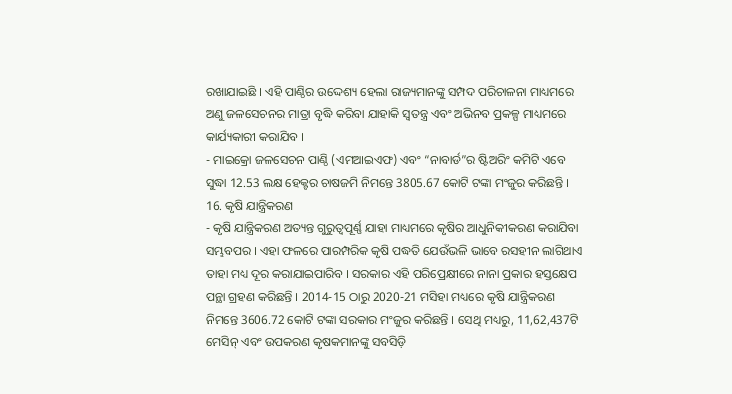ରଖାଯାଇଛି । ଏହି ପାଣ୍ଠିର ଉଦ୍ଦେଶ୍ୟ ହେଲା ରାଜ୍ୟମାନଙ୍କୁ ସମ୍ପଦ ପରିଚାଳନା ମାଧ୍ୟମରେ ଅଣୁ ଜଳସେଚନର ମାତ୍ରା ବୃଦ୍ଧି କରିବା ଯାହାକି ସ୍ୱତନ୍ତ୍ର ଏବଂ ଅଭିନବ ପ୍ରକଳ୍ପ ମାଧ୍ୟମରେ କାର୍ଯ୍ୟକାରୀ କରାଯିବ ।
- ମାଇକ୍ରୋ ଜଳସେଚନ ପାଣ୍ଠି (ଏମଆଇଏଫ) ଏବଂ “ନାବାର୍ଡ”ର ଷ୍ଟିଅରିଂ କମିଟି ଏବେ ସୁଦ୍ଧା 12.53 ଲକ୍ଷ ହେକ୍ଟର ଚାଷଜମି ନିମନ୍ତେ 3805.67 କୋଟି ଟଙ୍କା ମଂଜୁର କରିଛନ୍ତି ।
16. କୃଷି ଯାନ୍ତ୍ରିକରଣ
- କୃଷି ଯାନ୍ତ୍ରିକରଣ ଅତ୍ୟନ୍ତ ଗୁରୁତ୍ୱପୂର୍ଣ୍ଣ ଯାହା ମାଧ୍ୟମରେ କୃଷିର ଆଧୁନିକୀକରଣ କରାଯିବା ସମ୍ଭବପର । ଏହା ଫଳରେ ପାରମ୍ପରିକ କୃଷି ପଦ୍ଧତି ଯେଉଁଭଳି ଭାବେ ରସହୀନ ଲାଗିଥାଏ ତାହା ମଧ୍ୟ ଦୂର କରାଯାଇପାରିବ । ସରକାର ଏହି ପରିପ୍ରେକ୍ଷୀରେ ନାନା ପ୍ରକାର ହସ୍ତକ୍ଷେପ ପନ୍ଥା ଗ୍ରହଣ କରିଛନ୍ତି । 2014-15 ଠାରୁ 2020-21 ମସିହା ମଧ୍ୟରେ କୃଷି ଯାନ୍ତ୍ରିକରଣ ନିମନ୍ତେ 3606.72 କୋଟି ଟଙ୍କା ସରକାର ମଂଜୁର କରିଛନ୍ତି । ସେଥି ମଧ୍ୟରୁ, 11,62,437ଟି ମେସିନ୍ ଏବଂ ଉପକରଣ କୃଷକମାନଙ୍କୁ ସବସିଡ଼ି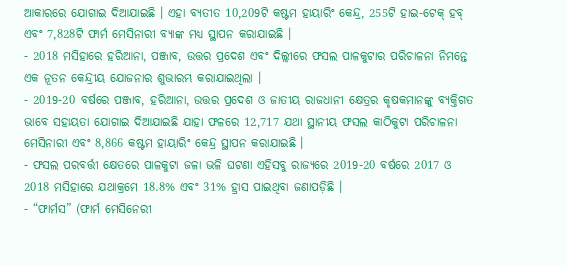ଆକାରରେ ଯୋଗାଇ ଦିଆଯାଇଛି । ଏହା ବ୍ୟତୀତ 10,209ଟି କଷ୍ଟମ ହାୟାରିଂ କେନ୍ଦ୍ର, 255ଟି ହାଇ-ଟେକ୍ ହବ୍ ଏବଂ 7,828ଟି ଫାର୍ମ ମେସିନାରୀ ବ୍ୟାଙ୍କ ମଧ୍ୟ ସ୍ଥାପନ କରାଯାଇଛି ।
- 2018 ମସିହାରେ ହରିଆନା, ପଞ୍ଜାବ, ଉତ୍ତର ପ୍ରଦେଶ ଏବଂ ଦିଲ୍ଲୀରେ ଫସଲ ପାଳକୁଟାର ପରିଚାଳନା ନିମନ୍ତେ ଏକ ନୂତନ କେନ୍ଦ୍ରୀୟ ଯୋଜନାର ଶୁଭାରମ୍ଭ କରାଯାଇଥିଲା ।
- 2019-20 ବର୍ଷରେ ପଞ୍ଜାବ, ହରିଆନା, ଉତ୍ତର ପ୍ରଦେଶ ଓ ଜାତୀୟ ରାଜଧାନୀ କ୍ଷେତ୍ରର କୃଷକମାନଙ୍କୁ ବ୍ୟକ୍ତିଗତ ଭାବେ ସହାୟତା ଯୋଗାଇ ଦିଆଯାଇଛି ଯାହା ଫଳରେ 12,717 ଯଥା ସ୍ଥାନୀୟ ଫସଲ କାଠିକୁଟା ପରିଚାଳନା ମେସିନାରୀ ଏବଂ 8,866 କଷ୍ଟମ ହାୟାରିଂ କେନ୍ଦ୍ର ସ୍ଥାପନ କରାଯାଇଛି ।
- ଫସଲ ପରବର୍ତ୍ତୀ କ୍ଷେତରେ ପାଳକୁଟା ଜଳା ଭଳି ଘଟଣା ଏହିସବୁ ରାଜ୍ୟରେ 2019-20 ବର୍ଷରେ 2017 ଓ 2018 ମସିହାରେ ଯଥାକ୍ରମେ 18.8% ଏବଂ 31% ହ୍ରାସ ପାଇଥିବା ଜଣାପଡ଼ିଛି ।
- “ଫାର୍ମସ” (ଫାର୍ମ ମେସିନେରୀ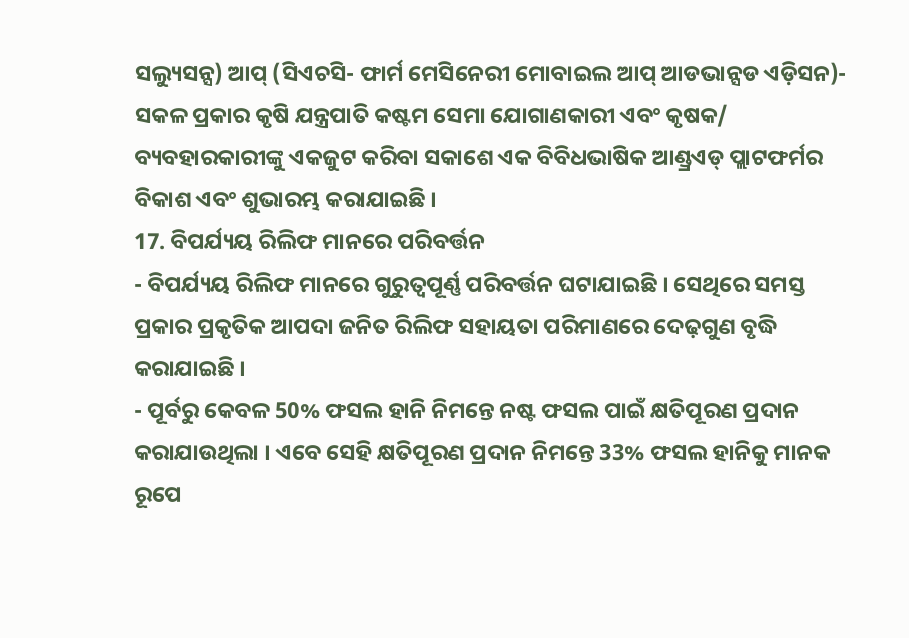ସଲ୍ୟୁସନ୍ସ) ଆପ୍ (ସିଏଚସି- ଫାର୍ମ ମେସିନେରୀ ମୋବାଇଲ ଆପ୍ ଆଡଭାନ୍ସଡ ଏଡ଼ିସନ)- ସକଳ ପ୍ରକାର କୃଷି ଯନ୍ତ୍ରପାତି କଷ୍ଟମ ସେମା ଯୋଗାଣକାରୀ ଏବଂ କୃଷକ/ ବ୍ୟବହାରକାରୀଙ୍କୁ ଏକଜୁଟ କରିବା ସକାଶେ ଏକ ବିବିଧଭାଷିକ ଆଣ୍ଡ୍ରଏଡ୍ ପ୍ଲାଟଫର୍ମର ବିକାଶ ଏବଂ ଶୁଭାରମ୍ଭ କରାଯାଇଛି ।
17. ବିପର୍ଯ୍ୟୟ ରିଲିଫ ମାନରେ ପରିବର୍ତ୍ତନ
- ବିପର୍ଯ୍ୟୟ ରିଲିଫ ମାନରେ ଗୁରୁତ୍ୱପୂର୍ଣ୍ଣ ପରିବର୍ତ୍ତନ ଘଟାଯାଇଛି । ସେଥିରେ ସମସ୍ତ ପ୍ରକାର ପ୍ରକୃତିକ ଆପଦା ଜନିତ ରିଲିଫ ସହାୟତା ପରିମାଣରେ ଦେଢ଼ଗୁଣ ବୃଦ୍ଧି କରାଯାଇଛି ।
- ପୂର୍ବରୁ କେବଳ 50% ଫସଲ ହାନି ନିମନ୍ତେ ନଷ୍ଟ ଫସଲ ପାଇଁ କ୍ଷତିପୂରଣ ପ୍ରଦାନ କରାଯାଉଥିଲା । ଏବେ ସେହି କ୍ଷତିପୂରଣ ପ୍ରଦାନ ନିମନ୍ତେ 33% ଫସଲ ହାନିକୁ ମାନକ ରୂପେ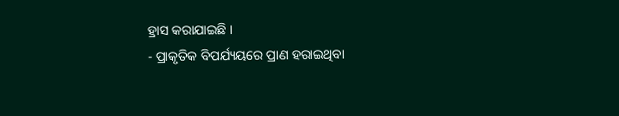ହ୍ରାସ କରାଯାଇଛି ।
- ପ୍ରାକୃତିକ ବିପର୍ଯ୍ୟୟରେ ପ୍ରାଣ ହରାଇଥିବା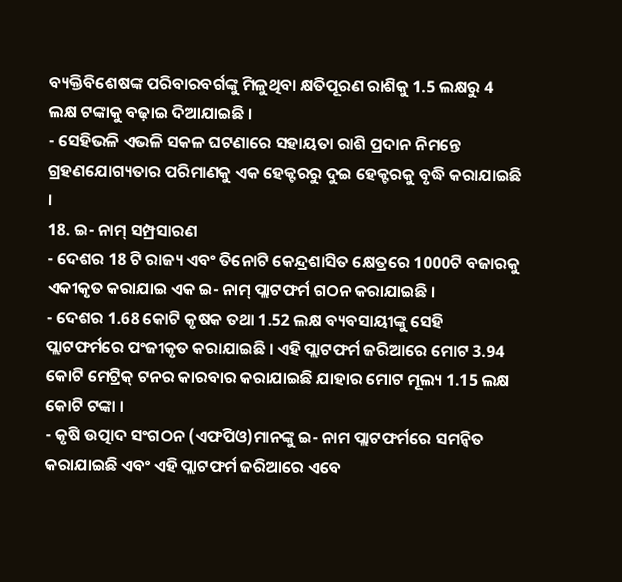ବ୍ୟକ୍ତିବିଶେଷଙ୍କ ପରିବାରବର୍ଗଙ୍କୁ ମିଳୁଥିବା କ୍ଷତିପୂରଣ ରାଶିକୁ 1.5 ଲକ୍ଷରୁ 4 ଲକ୍ଷ ଟଙ୍କାକୁ ବଢ଼ାଇ ଦିଆଯାଇଛି ।
- ସେହିଭଳି ଏଭଳି ସକଳ ଘଟଣାରେ ସହାୟତା ରାଶି ପ୍ରଦାନ ନିମନ୍ତେ ଗ୍ରହଣଯୋଗ୍ୟତାର ପରିମାଣକୁ ଏକ ହେକ୍ଟରରୁ ଦୁଇ ହେକ୍ଟରକୁ ବୃଦ୍ଧି କରାଯାଇଛି ।
18. ଇ- ନାମ୍ ସମ୍ପ୍ରସାରଣ
- ଦେଶର 18 ଟି ରାଜ୍ୟ ଏବଂ ତିନୋଟି କେନ୍ଦ୍ରଶାସିତ କ୍ଷେତ୍ରରେ 1000ଟି ବଜାରକୁ ଏକୀକୃତ କରାଯାଇ ଏକ ଇ- ନାମ୍ ପ୍ଲାଟଫର୍ମ ଗଠନ କରାଯାଇଛି ।
- ଦେଶର 1.68 କୋଟି କୃଷକ ତଥା 1.52 ଲକ୍ଷ ବ୍ୟବସାୟୀଙ୍କୁ ସେହି ପ୍ଲାଟଫର୍ମରେ ପଂଜୀକୃତ କରାଯାଇଛି । ଏହି ପ୍ଲାଟଫର୍ମ ଜରିଆରେ ମୋଟ 3.94 କୋଟି ମେଟ୍ରିକ୍ ଟନର କାରବାର କରାଯାଇଛି ଯାହାର ମୋଟ ମୂଲ୍ୟ 1.15 ଲକ୍ଷ କୋଟି ଟଙ୍କା ।
- କୃଷି ଉତ୍ପାଦ ସଂଗଠନ (ଏଫପିଓ)ମାନଙ୍କୁ ଇ- ନାମ ପ୍ଲାଟଫର୍ମରେ ସମନ୍ୱିତ କରାଯାଇଛି ଏବଂ ଏହି ପ୍ଲାଟଫର୍ମ ଜରିଆରେ ଏବେ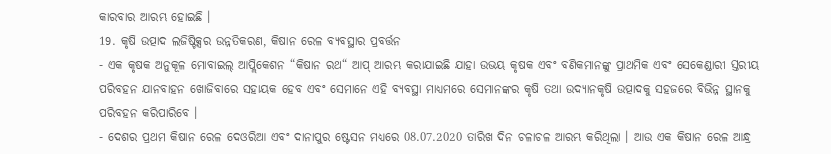କାରବାର ଆରମ୍ଭ ହୋଇଛି ।
19. କୃଷି ଉତ୍ପାଦ ଲଜିଷ୍ଟିକ୍ସର ଉନ୍ନତିକରଣ, କିଷାନ ରେଳ ବ୍ୟବସ୍ଥାର ପ୍ରବର୍ତ୍ତନ
- ଏକ କୃଷକ ଅନୁକୂଳ ମୋବାଇଲ୍ ଆପ୍ଲିକେଶନ “କିଷାନ ରଥ“ ଆପ୍ ଆରମ୍ଭ କରାଯାଇଛି ଯାହା ଉଭୟ କୃଷକ ଏବଂ ବଣିକମାନଙ୍କୁ ପ୍ରାଥମିକ ଏବଂ ସେକେଣ୍ଡାରୀ ସ୍ତରୀୟ ପରିବହନ ଯାନବାହନ ଖୋଜିବାରେ ସହାୟକ ହେବ ଏବଂ ସେମାନେ ଏହି ବ୍ୟବସ୍ଥା ମାଧ୍ୟମରେ ସେମାନଙ୍କର କୃଷି ତଥା ଉଦ୍ୟାନକୃଷି ଉତ୍ପାଦକୁ ସହଜରେ ବିଭିନ୍ନ ସ୍ଥାନକୁ ପରିବହନ କରିପାରିବେ ।
- ଦେଶର ପ୍ରଥମ କିଷାନ ରେଳ ଦେଓରିଆ ଏବଂ ଦାନାପୁର ଷ୍ଟେସନ ମଧ୍ୟରେ 08.07.2020 ତାରିଖ ଦିନ ଚଳାଚଳ ଆରମ୍ଭ କରିଥିଲା । ଆଉ ଏକ କିଷାନ ରେଳ ଆନ୍ଧ୍ର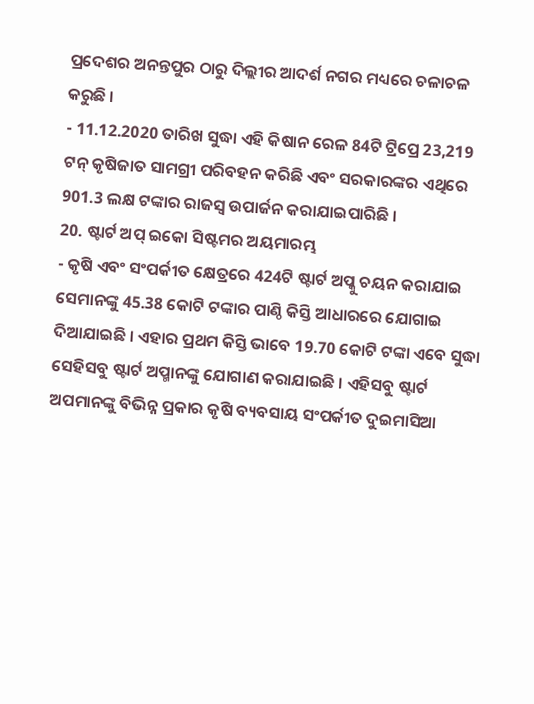ପ୍ରଦେଶର ଅନନ୍ତପୁର ଠାରୁ ଦିଲ୍ଲୀର ଆଦର୍ଶ ନଗର ମଧ୍ୟରେ ଚଳାଚଳ କରୁଛି ।
- 11.12.2020 ତାରିଖ ସୁଦ୍ଧା ଏହି କିଷାନ ରେଳ 84ଟି ଟ୍ରିପ୍ରେ 23,219 ଟନ୍ କୃଷିଜାତ ସାମଗ୍ରୀ ପରିବହନ କରିଛି ଏବଂ ସରକାରଙ୍କର ଏଥିରେ 901.3 ଲକ୍ଷ ଟଙ୍କାର ରାଜସ୍ୱ ଉପାର୍ଜନ କରାଯାଇପାରିଛି ।
20. ଷ୍ଟାର୍ଟ ଅପ୍ ଇକୋ ସିଷ୍ଟମର ଅୟମାରମ୍ଭ
- କୃଷି ଏବଂ ସଂପର୍କୀତ କ୍ଷେତ୍ରରେ 424ଟି ଷ୍ଟାର୍ଟ ଅପ୍କୁ ଚୟନ କରାଯାଇ ସେମାନଙ୍କୁ 45.38 କୋଟି ଟଙ୍କାର ପାଣ୍ଠି କିସ୍ତି ଆଧାରରେ ଯୋଗାଇ ଦିଆଯାଇଛି । ଏହାର ପ୍ରଥମ କିସ୍ତି ଭାବେ 19.70 କୋଟି ଟଙ୍କା ଏବେ ସୁଦ୍ଧା ସେହିସବୁ ଷ୍ଟାର୍ଟ ଅପ୍ମାନଙ୍କୁ ଯୋଗାଣ କରାଯାଇଛି । ଏହିସବୁ ଷ୍ଟାର୍ଟ ଅପମାନଙ୍କୁ ବିଭିନ୍ନ ପ୍ରକାର କୃଷି ବ୍ୟବସାୟ ସଂପର୍କୀତ ଦୁଇମାସିଆ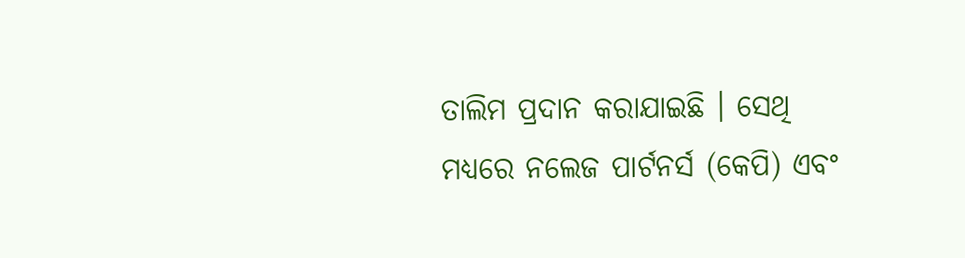ତାଲିମ ପ୍ରଦାନ କରାଯାଇଛି । ସେଥି ମଧ୍ୟରେ ନଲେଜ ପାର୍ଟନର୍ସ (କେପି) ଏବଂ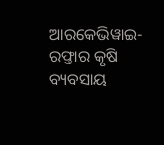ଆରକେଭିୱାଇ- ରଫ୍ତାର କୃଷି ବ୍ୟବସାୟ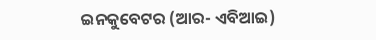ଇନକୁବେଟର (ଆର- ଏବିଆଇ)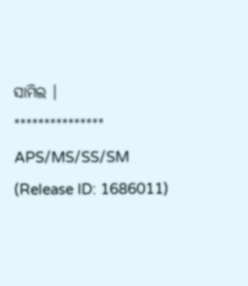ସାମିଲ ।
***************
APS/MS/SS/SM
(Release ID: 1686011)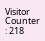Visitor Counter : 218